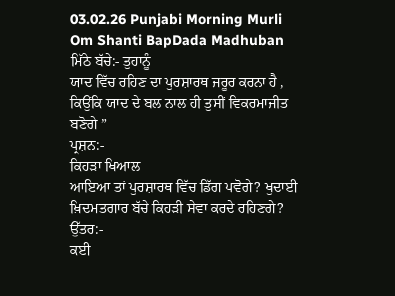03.02.26 Punjabi Morning Murli Om Shanti BapDada Madhuban
ਮਿੱਠੇ ਬੱਚੇ:- ਤੁਹਾਨੂੰ
ਯਾਦ ਵਿੱਚ ਰਹਿਣ ਦਾ ਪੁਰਸ਼ਾਰਥ ਜਰੂਰ ਕਰਨਾ ਹੈ , ਕਿਉਂਕਿ ਯਾਦ ਦੇ ਬਲ ਨਾਲ ਹੀ ਤੁਸੀਂ ਵਿਕਰਮਾਜੀਤ
ਬਣੋਗੇ ”
ਪ੍ਰਸ਼ਨ:-
ਕਿਹੜਾ ਖਿਆਲ
ਆਇਆ ਤਾਂ ਪੁਰਸ਼ਾਰਥ ਵਿੱਚ ਡਿੱਗ ਪਵੋਗੇ? ਖੁਦਾਈ ਖ਼ਿਦਮਤਗਾਰ ਬੱਚੇ ਕਿਹੜੀ ਸੇਵਾ ਕਰਦੇ ਰਹਿਣਗੇ?
ਉੱਤਰ:-
ਕਈ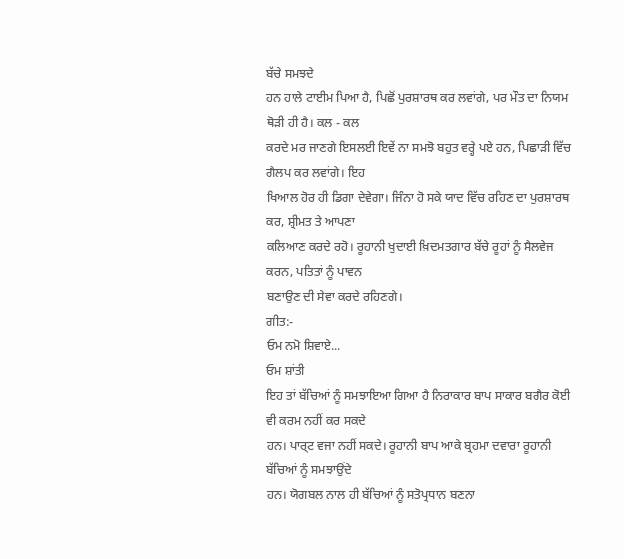ਬੱਚੇ ਸਮਝਦੇ
ਹਨ ਹਾਲੇ ਟਾਈਮ ਪਿਆ ਹੈ, ਪਿਛੋਂ ਪੁਰਸ਼ਾਰਥ ਕਰ ਲਵਾਂਗੇ, ਪਰ ਮੌਤ ਦਾ ਨਿਯਮ ਥੋੜੀ ਹੀ ਹੈ। ਕਲ - ਕਲ
ਕਰਦੇ ਮਰ ਜਾਣਗੇ ਇਸਲਈ ਇਵੇਂ ਨਾ ਸਮਝੋ ਬਹੁਤ ਵਰ੍ਹੇ ਪਏ ਹਨ, ਪਿਛਾੜੀ ਵਿੱਚ ਗੈਲਪ ਕਰ ਲਵਾਂਗੇ। ਇਹ
ਖਿਆਲ ਹੋਰ ਹੀ ਡਿਗਾ ਦੇਵੇਗਾ। ਜਿੰਨਾ ਹੋ ਸਕੇ ਯਾਦ ਵਿੱਚ ਰਹਿਣ ਦਾ ਪੁਰਸ਼ਾਰਥ ਕਰ, ਸ਼੍ਰੀਮਤ ਤੇ ਆਪਣਾ
ਕਲਿਆਣ ਕਰਦੇ ਰਹੋ। ਰੂਹਾਨੀ ਖੁਦਾਈ ਖ਼ਿਦਮਤਗਾਰ ਬੱਚੇ ਰੂਹਾਂ ਨੂੰ ਸੈਲਵੇਜ ਕਰਨ, ਪਤਿਤਾਂ ਨੂੰ ਪਾਵਨ
ਬਣਾਉਣ ਦੀ ਸੇਵਾ ਕਰਦੇ ਰਹਿਣਗੇ।
ਗੀਤ:-
ਓਮ ਨਮੋ ਸ਼ਿਵਾਏ...
ਓਮ ਸ਼ਾਂਤੀ
ਇਹ ਤਾਂ ਬੱਚਿਆਂ ਨੂੰ ਸਮਝਾਇਆ ਗਿਆ ਹੈ ਨਿਰਾਕਾਰ ਬਾਪ ਸਾਕਾਰ ਬਗੈਰ ਕੋਈ ਵੀ ਕਰਮ ਨਹੀਂ ਕਰ ਸਕਦੇ
ਹਨ। ਪਾਰ੍ਟ ਵਜਾ ਨਹੀਂ ਸਕਦੇ। ਰੂਹਾਨੀ ਬਾਪ ਆਕੇ ਬ੍ਰਹਮਾ ਦਵਾਰਾ ਰੂਹਾਨੀ ਬੱਚਿਆਂ ਨੂੰ ਸਮਝਾਉਂਦੇ
ਹਨ। ਯੋਗਬਲ ਨਾਲ ਹੀ ਬੱਚਿਆਂ ਨੂੰ ਸਤੋਪ੍ਰਧਾਨ ਬਣਨਾ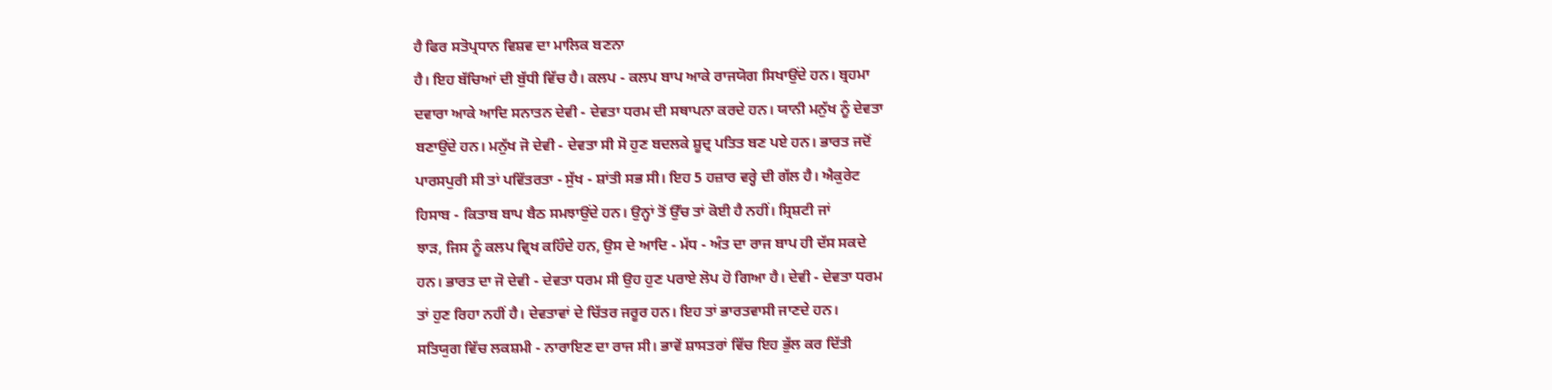ਹੈ ਫਿਰ ਸਤੋਪ੍ਰਧਾਨ ਵਿਸ਼ਵ ਦਾ ਮਾਲਿਕ ਬਣਨਾ
ਹੈ। ਇਹ ਬੱਚਿਆਂ ਦੀ ਬੁੱਧੀ ਵਿੱਚ ਹੈ। ਕਲਪ - ਕਲਪ ਬਾਪ ਆਕੇ ਰਾਜਯੋਗ ਸਿਖਾਉਂਦੇ ਹਨ। ਬ੍ਰਹਮਾ
ਦਵਾਰਾ ਆਕੇ ਆਦਿ ਸਨਾਤਨ ਦੇਵੀ - ਦੇਵਤਾ ਧਰਮ ਦੀ ਸਥਾਪਨਾ ਕਰਦੇ ਹਨ। ਯਾਨੀ ਮਨੁੱਖ ਨੂੰ ਦੇਵਤਾ
ਬਣਾਉਂਦੇ ਹਨ। ਮਨੁੱਖ ਜੋ ਦੇਵੀ - ਦੇਵਤਾ ਸੀ ਸੋ ਹੁਣ ਬਦਲਕੇ ਸ਼ੂਦ੍ਰ ਪਤਿਤ ਬਣ ਪਏ ਹਨ। ਭਾਰਤ ਜਦੋਂ
ਪਾਰਸਪੁਰੀ ਸੀ ਤਾਂ ਪਵਿੱਤਰਤਾ - ਸੁੱਖ - ਸ਼ਾਂਤੀ ਸਭ ਸੀ। ਇਹ 5 ਹਜ਼ਾਰ ਵਰ੍ਹੇ ਦੀ ਗੱਲ ਹੈ। ਐਕੁਰੇਟ
ਹਿਸਾਬ - ਕਿਤਾਬ ਬਾਪ ਬੈਠ ਸਮਝਾਉਂਦੇ ਹਨ। ਉਨ੍ਹਾਂ ਤੋਂ ਉੱਚ ਤਾਂ ਕੋਈ ਹੈ ਨਹੀਂ। ਸ੍ਰਿਸ਼ਟੀ ਜਾਂ
ਝਾੜ, ਜਿਸ ਨੂੰ ਕਲਪ ਵ੍ਰਿਖ ਕਹਿੰਦੇ ਹਨ, ਉਸ ਦੇ ਆਦਿ - ਮੱਧ - ਅੰਤ ਦਾ ਰਾਜ ਬਾਪ ਹੀ ਦੱਸ ਸਕਦੇ
ਹਨ। ਭਾਰਤ ਦਾ ਜੋ ਦੇਵੀ - ਦੇਵਤਾ ਧਰਮ ਸੀ ਉਹ ਹੁਣ ਪਰਾਏ ਲੋਪ ਹੋ ਗਿਆ ਹੈ। ਦੇਵੀ - ਦੇਵਤਾ ਧਰਮ
ਤਾਂ ਹੁਣ ਰਿਹਾ ਨਹੀਂ ਹੈ। ਦੇਵਤਾਵਾਂ ਦੇ ਚਿੱਤਰ ਜਰੂਰ ਹਨ। ਇਹ ਤਾਂ ਭਾਰਤਵਾਸੀ ਜਾਣਦੇ ਹਨ।
ਸਤਿਯੁਗ ਵਿੱਚ ਲਕਸ਼ਮੀ - ਨਾਰਾਇਣ ਦਾ ਰਾਜ ਸੀ। ਭਾਵੇਂ ਸ਼ਾਸਤਰਾਂ ਵਿੱਚ ਇਹ ਭੁੱਲ ਕਰ ਦਿੱਤੀ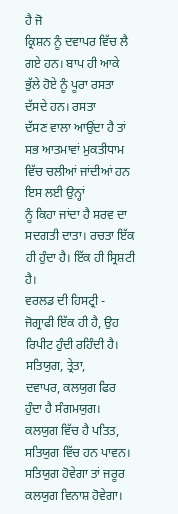ਹੈ ਜੋ
ਕ੍ਰਿਸ਼ਨ ਨੂੰ ਦਵਾਪਰ ਵਿੱਚ ਲੈ ਗਏ ਹਨ। ਬਾਪ ਹੀ ਆਕੇ ਭੁੱਲੇ ਹੋਏ ਨੂੰ ਪੂਰਾ ਰਸਤਾ ਦੱਸਦੇ ਹਨ। ਰਸਤਾ
ਦੱਸਣ ਵਾਲਾ ਆਉਂਦਾ ਹੈ ਤਾਂ ਸਭ ਆਤਮਾਵਾਂ ਮੁਕਤੀਧਾਮ ਵਿੱਚ ਚਲੀਆਂ ਜਾਂਦੀਆਂ ਹਨ ਇਸ ਲਈ ਉਨ੍ਹਾਂ
ਨੂੰ ਕਿਹਾ ਜਾਂਦਾ ਹੈ ਸਰਵ ਦਾ ਸਦਗਤੀ ਦਾਤਾ। ਰਚਤਾ ਇੱਕ ਹੀ ਹੁੰਦਾ ਹੈ। ਇੱਕ ਹੀ ਸ੍ਰਿਸ਼ਟੀ ਹੈ।
ਵਰਲਡ ਦੀ ਹਿਸਟ੍ਰੀ - ਜੋਗ੍ਰਾਫੀ ਇੱਕ ਹੀ ਹੈ, ਉਹ ਰਿਪੀਟ ਹੁੰਦੀ ਰਹਿੰਦੀ ਹੈ। ਸਤਿਯੁਗ, ਤ੍ਰੇਤਾ,
ਦਵਾਪਰ, ਕਲਯੁਗ ਫਿਰ ਹੁੰਦਾ ਹੈ ਸੰਗਮਯੁਗ। ਕਲਯੁਗ ਵਿੱਚ ਹੈ ਪਤਿਤ, ਸਤਿਯੁਗ ਵਿੱਚ ਹਨ ਪਾਵਨ।
ਸਤਿਯੁਗ ਹੋਵੇਗਾ ਤਾਂ ਜਰੂਰ ਕਲਯੁਗ ਵਿਨਾਸ਼ ਹੋਵੇਗਾ।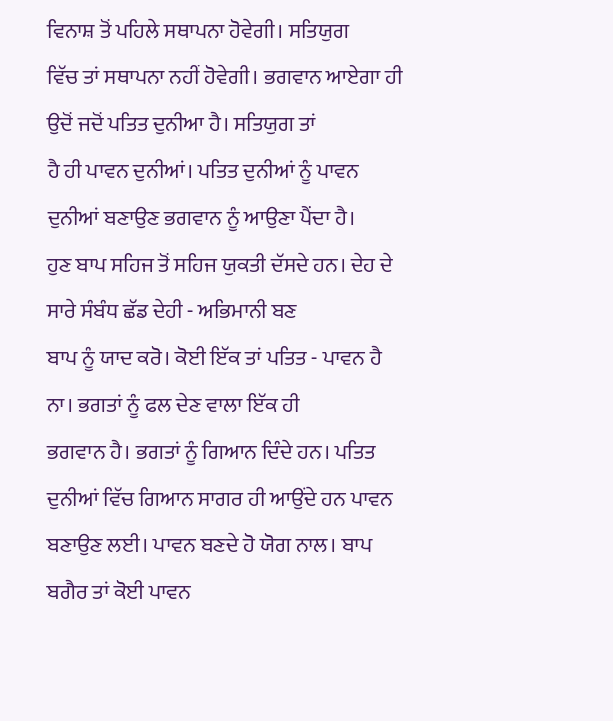ਵਿਨਾਸ਼ ਤੋਂ ਪਹਿਲੇ ਸਥਾਪਨਾ ਹੋਵੇਗੀ। ਸਤਿਯੁਗ
ਵਿੱਚ ਤਾਂ ਸਥਾਪਨਾ ਨਹੀਂ ਹੋਵੇਗੀ। ਭਗਵਾਨ ਆਏਗਾ ਹੀ ਉਦੋਂ ਜਦੋਂ ਪਤਿਤ ਦੁਨੀਆ ਹੈ। ਸਤਿਯੁਗ ਤਾਂ
ਹੈ ਹੀ ਪਾਵਨ ਦੁਨੀਆਂ। ਪਤਿਤ ਦੁਨੀਆਂ ਨੂੰ ਪਾਵਨ ਦੁਨੀਆਂ ਬਣਾਉਣ ਭਗਵਾਨ ਨੂੰ ਆਉਣਾ ਪੈਂਦਾ ਹੈ।
ਹੁਣ ਬਾਪ ਸਹਿਜ ਤੋਂ ਸਹਿਜ ਯੁਕਤੀ ਦੱਸਦੇ ਹਨ। ਦੇਹ ਦੇ ਸਾਰੇ ਸੰਬੰਧ ਛੱਡ ਦੇਹੀ - ਅਭਿਮਾਨੀ ਬਣ
ਬਾਪ ਨੂੰ ਯਾਦ ਕਰੋ। ਕੋਈ ਇੱਕ ਤਾਂ ਪਤਿਤ - ਪਾਵਨ ਹੈ ਨਾ। ਭਗਤਾਂ ਨੂੰ ਫਲ ਦੇਣ ਵਾਲਾ ਇੱਕ ਹੀ
ਭਗਵਾਨ ਹੈ। ਭਗਤਾਂ ਨੂੰ ਗਿਆਨ ਦਿੰਦੇ ਹਨ। ਪਤਿਤ ਦੁਨੀਆਂ ਵਿੱਚ ਗਿਆਨ ਸਾਗਰ ਹੀ ਆਉਂਦੇ ਹਨ ਪਾਵਨ
ਬਣਾਉਣ ਲਈ। ਪਾਵਨ ਬਣਦੇ ਹੋ ਯੋਗ ਨਾਲ। ਬਾਪ ਬਗੈਰ ਤਾਂ ਕੋਈ ਪਾਵਨ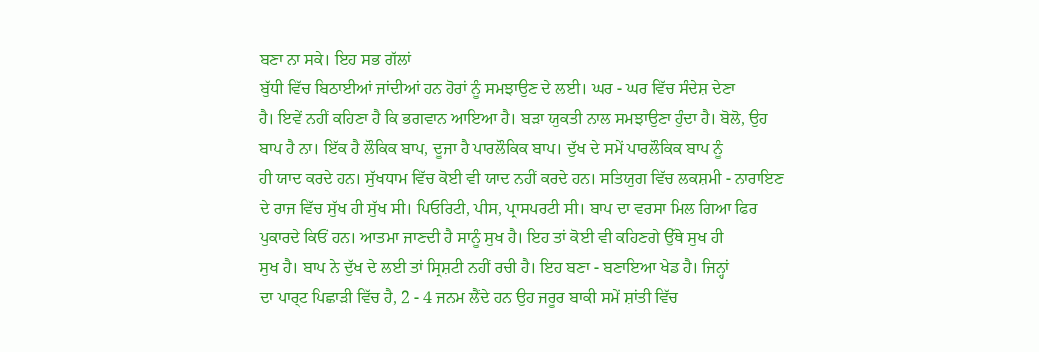ਬਣਾ ਨਾ ਸਕੇ। ਇਹ ਸਭ ਗੱਲਾਂ
ਬੁੱਧੀ ਵਿੱਚ ਬਿਠਾਈਆਂ ਜਾਂਦੀਆਂ ਹਨ ਹੋਰਾਂ ਨੂੰ ਸਮਝਾਉਣ ਦੇ ਲਈ। ਘਰ - ਘਰ ਵਿੱਚ ਸੰਦੇਸ਼ ਦੇਣਾ
ਹੈ। ਇਵੇਂ ਨਹੀਂ ਕਹਿਣਾ ਹੈ ਕਿ ਭਗਵਾਨ ਆਇਆ ਹੈ। ਬੜਾ ਯੁਕਤੀ ਨਾਲ ਸਮਝਾਉਣਾ ਹੁੰਦਾ ਹੈ। ਬੋਲੋ, ਉਹ
ਬਾਪ ਹੈ ਨਾ। ਇੱਕ ਹੈ ਲੌਕਿਕ ਬਾਪ, ਦੂਜਾ ਹੈ ਪਾਰਲੌਕਿਕ ਬਾਪ। ਦੁੱਖ ਦੇ ਸਮੇਂ ਪਾਰਲੌਕਿਕ ਬਾਪ ਨੂੰ
ਹੀ ਯਾਦ ਕਰਦੇ ਹਨ। ਸੁੱਖਧਾਮ ਵਿੱਚ ਕੋਈ ਵੀ ਯਾਦ ਨਹੀਂ ਕਰਦੇ ਹਨ। ਸਤਿਯੁਗ ਵਿੱਚ ਲਕਸ਼ਮੀ - ਨਾਰਾਇਣ
ਦੇ ਰਾਜ ਵਿੱਚ ਸੁੱਖ ਹੀ ਸੁੱਖ ਸੀ। ਪਿਓਰਿਟੀ, ਪੀਸ, ਪ੍ਰਾਸਪਰਟੀ ਸੀ। ਬਾਪ ਦਾ ਵਰਸਾ ਮਿਲ ਗਿਆ ਫਿਰ
ਪੁਕਾਰਦੇ ਕਿਓਂ ਹਨ। ਆਤਮਾ ਜਾਣਦੀ ਹੈ ਸਾਨੂੰ ਸੁਖ ਹੈ। ਇਹ ਤਾਂ ਕੋਈ ਵੀ ਕਹਿਣਗੇ ਉੱਥੇ ਸੁਖ ਹੀ
ਸੁਖ ਹੈ। ਬਾਪ ਨੇ ਦੁੱਖ ਦੇ ਲਈ ਤਾਂ ਸ੍ਰਿਸ਼ਟੀ ਨਹੀਂ ਰਚੀ ਹੈ। ਇਹ ਬਣਾ - ਬਣਾਇਆ ਖੇਡ ਹੈ। ਜਿਨ੍ਹਾਂ
ਦਾ ਪਾਰ੍ਟ ਪਿਛਾੜੀ ਵਿੱਚ ਹੈ, 2 - 4 ਜਨਮ ਲੈਂਦੇ ਹਨ ਉਹ ਜਰੂਰ ਬਾਕੀ ਸਮੇਂ ਸ਼ਾਂਤੀ ਵਿੱਚ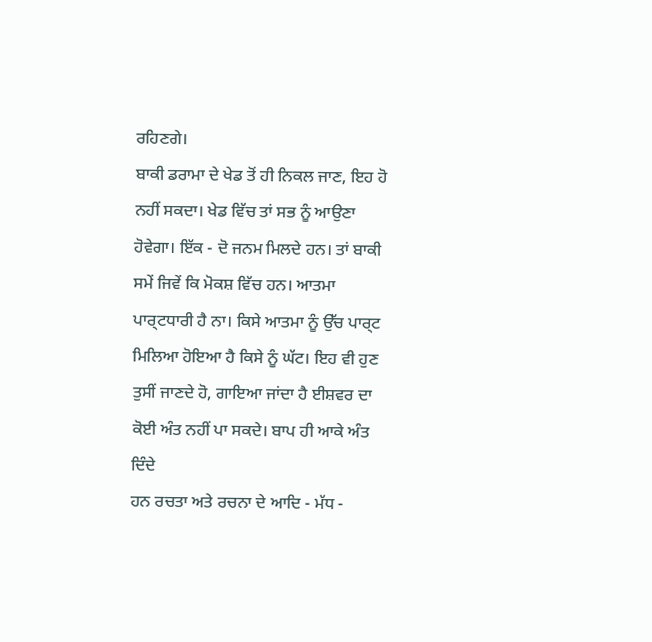ਰਹਿਣਗੇ।
ਬਾਕੀ ਡਰਾਮਾ ਦੇ ਖੇਡ ਤੋਂ ਹੀ ਨਿਕਲ ਜਾਣ, ਇਹ ਹੋ ਨਹੀਂ ਸਕਦਾ। ਖੇਡ ਵਿੱਚ ਤਾਂ ਸਭ ਨੂੰ ਆਉਣਾ
ਹੋਵੇਗਾ। ਇੱਕ - ਦੋ ਜਨਮ ਮਿਲਦੇ ਹਨ। ਤਾਂ ਬਾਕੀ ਸਮੇਂ ਜਿਵੇਂ ਕਿ ਮੋਕਸ਼ ਵਿੱਚ ਹਨ। ਆਤਮਾ
ਪਾਰ੍ਟਧਾਰੀ ਹੈ ਨਾ। ਕਿਸੇ ਆਤਮਾ ਨੂੰ ਉੱਚ ਪਾਰ੍ਟ ਮਿਲਿਆ ਹੋਇਆ ਹੈ ਕਿਸੇ ਨੂੰ ਘੱਟ। ਇਹ ਵੀ ਹੁਣ
ਤੁਸੀਂ ਜਾਣਦੇ ਹੋ, ਗਾਇਆ ਜਾਂਦਾ ਹੈ ਈਸ਼ਵਰ ਦਾ ਕੋਈ ਅੰਤ ਨਹੀਂ ਪਾ ਸਕਦੇ। ਬਾਪ ਹੀ ਆਕੇ ਅੰਤ ਦਿੰਦੇ
ਹਨ ਰਚਤਾ ਅਤੇ ਰਚਨਾ ਦੇ ਆਦਿ - ਮੱਧ -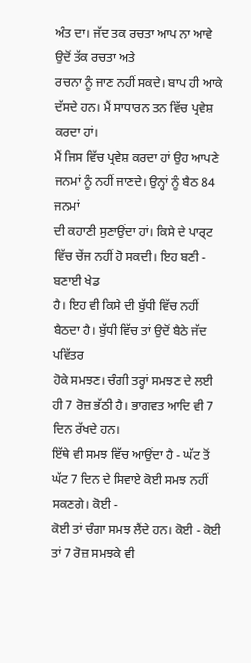ਅੰਤ ਦਾ। ਜੱਦ ਤਕ ਰਚਤਾ ਆਪ ਨਾ ਆਵੇ ਉਦੋਂ ਤੱਕ ਰਚਤਾ ਅਤੇ
ਰਚਨਾ ਨੂੰ ਜਾਣ ਨਹੀਂ ਸਕਦੇ। ਬਾਪ ਹੀ ਆਕੇ ਦੱਸਦੇ ਹਨ। ਮੈਂ ਸਾਧਾਰਨ ਤਨ ਵਿੱਚ ਪ੍ਰਵੇਸ਼ ਕਰਦਾ ਹਾਂ।
ਮੈਂ ਜਿਸ ਵਿੱਚ ਪ੍ਰਵੇਸ਼ ਕਰਦਾ ਹਾਂ ਉਹ ਆਪਣੇ ਜਨਮਾਂ ਨੂੰ ਨਹੀਂ ਜਾਣਦੇ। ਉਨ੍ਹਾਂ ਨੂੰ ਬੈਠ 84 ਜਨਮਾਂ
ਦੀ ਕਹਾਣੀ ਸੁਣਾਉਂਦਾ ਹਾਂ। ਕਿਸੇ ਦੇ ਪਾਰ੍ਟ ਵਿੱਚ ਚੇਂਜ ਨਹੀਂ ਹੋ ਸਕਦੀ। ਇਹ ਬਣੀ - ਬਣਾਈ ਖੇਡ
ਹੈ। ਇਹ ਵੀ ਕਿਸੇ ਦੀ ਬੁੱਧੀ ਵਿੱਚ ਨਹੀਂ ਬੈਠਦਾ ਹੈ। ਬੁੱਧੀ ਵਿੱਚ ਤਾਂ ਉਦੋਂ ਬੈਠੇ ਜੱਦ ਪਵਿੱਤਰ
ਹੋਕੇ ਸਮਝਣ। ਚੰਗੀ ਤਰ੍ਹਾਂ ਸਮਝਣ ਦੇ ਲਈ ਹੀ 7 ਰੋਜ਼ ਭੱਠੀ ਹੈ। ਭਾਗਵਤ ਆਦਿ ਵੀ 7 ਦਿਨ ਰੱਖਦੇ ਹਨ।
ਇੱਥੇ ਵੀ ਸਮਝ ਵਿੱਚ ਆਉਂਦਾ ਹੈ - ਘੱਟ ਤੋਂ ਘੱਟ 7 ਦਿਨ ਦੇ ਸਿਵਾਏ ਕੋਈ ਸਮਝ ਨਹੀਂ ਸਕਣਗੇ। ਕੋਈ -
ਕੋਈ ਤਾਂ ਚੰਗਾ ਸਮਝ ਲੈਂਦੇ ਹਨ। ਕੋਈ - ਕੋਈ ਤਾਂ 7 ਰੋਜ਼ ਸਮਝਕੇ ਵੀ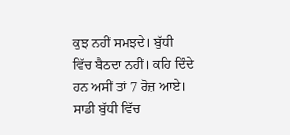ਕੁਝ ਨਹੀਂ ਸਮਝਦੇ। ਬੁੱਧੀ
ਵਿੱਚ ਬੈਠਦਾ ਨਹੀਂ। ਕਹਿ ਦਿੰਦੇ ਹਨ ਅਸੀਂ ਤਾਂ 7 ਰੋਜ਼ ਆਏ। ਸਾਡੀ ਬੁੱਧੀ ਵਿੱਚ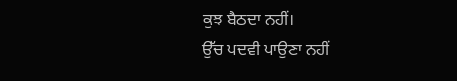ਕੁਝ ਬੈਠਦਾ ਨਹੀਂ।
ਉੱਚ ਪਦਵੀ ਪਾਉਣਾ ਨਹੀਂ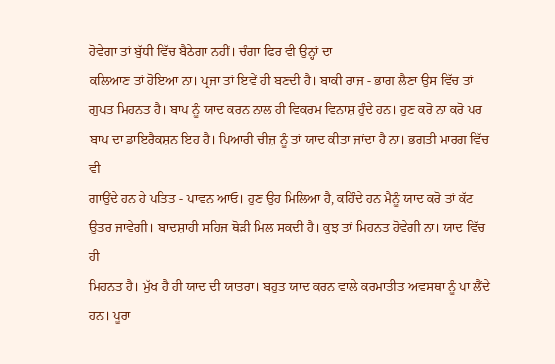ਹੋਵੇਗਾ ਤਾਂ ਬੁੱਧੀ ਵਿੱਚ ਬੈਠੇਗਾ ਨਹੀਂ। ਚੰਗਾ ਫਿਰ ਵੀ ਉਨ੍ਹਾਂ ਦਾ
ਕਲਿਆਣ ਤਾਂ ਹੋਇਆ ਨਾ। ਪ੍ਰਜਾ ਤਾਂ ਇਵੇਂ ਹੀ ਬਣਦੀ ਹੈ। ਬਾਕੀ ਰਾਜ - ਭਾਗ ਲੈਣਾ ਉਸ ਵਿੱਚ ਤਾਂ
ਗੁਪਤ ਮਿਹਨਤ ਹੈ। ਬਾਪ ਨੂੰ ਯਾਦ ਕਰਨ ਨਾਲ ਹੀ ਵਿਕਰਮ ਵਿਨਾਸ਼ ਹੁੰਦੇ ਹਨ। ਹੁਣ ਕਰੋ ਨਾ ਕਰੋ ਪਰ
ਬਾਪ ਦਾ ਡਾਇਰੈਕਸ਼ਨ ਇਹ ਹੈ। ਪਿਆਰੀ ਚੀਜ਼ ਨੂੰ ਤਾਂ ਯਾਦ ਕੀਤਾ ਜਾਂਦਾ ਹੈ ਨਾ। ਭਗਤੀ ਮਾਰਗ ਵਿੱਚ ਵੀ
ਗਾਉਂਦੇ ਹਨ ਹੇ ਪਤਿਤ - ਪਾਵਨ ਆਓ। ਹੁਣ ਉਹ ਮਿਲਿਆ ਹੈ, ਕਹਿੰਦੇ ਹਨ ਮੈਨੂੰ ਯਾਦ ਕਰੋ ਤਾਂ ਕੱਟ
ਉਤਰ ਜਾਵੇਗੀ। ਬਾਦਸ਼ਾਹੀ ਸਹਿਜ ਥੋੜੀ ਮਿਲ ਸਕਦੀ ਹੈ। ਕੁਝ ਤਾਂ ਮਿਹਨਤ ਹੋਵੇਗੀ ਨਾ। ਯਾਦ ਵਿੱਚ ਹੀ
ਮਿਹਨਤ ਹੈ। ਮੁੱਖ ਹੈ ਹੀ ਯਾਦ ਦੀ ਯਾਤਰਾ। ਬਹੁਤ ਯਾਦ ਕਰਨ ਵਾਲੇ ਕਰਮਾਤੀਤ ਅਵਸਥਾ ਨੂੰ ਪਾ ਲੈਂਦੇ
ਹਨ। ਪੂਰਾ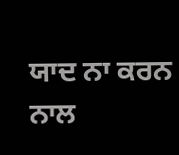ਯਾਦ ਨਾ ਕਰਨ ਨਾਲ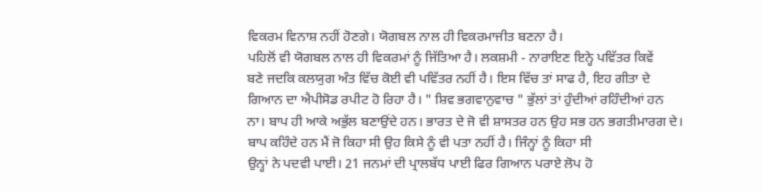ਵਿਕਰਮ ਵਿਨਾਸ਼ ਨਹੀਂ ਹੋਣਗੇ। ਯੋਗਬਲ ਨਾਲ ਹੀ ਵਿਕਰਮਾਜੀਤ ਬਣਨਾ ਹੈ।
ਪਹਿਲੋਂ ਵੀ ਯੋਗਬਲ ਨਾਲ ਹੀ ਵਿਕਰਮਾਂ ਨੂੰ ਜਿੱਤਿਆ ਹੈ। ਲਕਸ਼ਮੀ - ਨਾਰਾਇਣ ਇਨ੍ਹੇ ਪਵਿੱਤਰ ਕਿਵੇਂ
ਬਣੇ ਜਦਕਿ ਕਲਯੁਗ ਅੰਤ ਵਿੱਚ ਕੋਈ ਵੀ ਪਵਿੱਤਰ ਨਹੀਂ ਹੈ। ਇਸ ਵਿੱਚ ਤਾਂ ਸਾਫ ਹੈ, ਇਹ ਗੀਤਾ ਦੇ
ਗਿਆਨ ਦਾ ਐਪੀਸੋਡ ਰਪੀਟ ਹੋ ਰਿਹਾ ਹੈ। " ਸ਼ਿਵ ਭਗਵਾਨੁਵਾਚ " ਭੁੱਲਾਂ ਤਾਂ ਹੁੰਦੀਆਂ ਰਹਿੰਦੀਆਂ ਹਨ
ਨਾ। ਬਾਪ ਹੀ ਆਕੇ ਅਭੁੱਲ ਬਣਾਉਂਦੇ ਹਨ। ਭਾਰਤ ਦੇ ਜੋ ਵੀ ਸ਼ਾਸਤਰ ਹਨ ਉਹ ਸਭ ਹਨ ਭਗਤੀਮਾਰਗ ਦੇ।
ਬਾਪ ਕਹਿੰਦੇ ਹਨ ਮੈਂ ਜੋ ਕਿਹਾ ਸੀ ਉਹ ਕਿਸੇ ਨੂੰ ਵੀ ਪਤਾ ਨਹੀਂ ਹੈ। ਜਿੰਨ੍ਹਾਂ ਨੂੰ ਕਿਹਾ ਸੀ
ਉਨ੍ਹਾਂ ਨੇ ਪਦਵੀ ਪਾਈ। 21 ਜਨਮਾਂ ਦੀ ਪ੍ਰਾਲਬੱਧ ਪਾਈ ਫਿਰ ਗਿਆਨ ਪਰਾਏ ਲੋਪ ਹੋ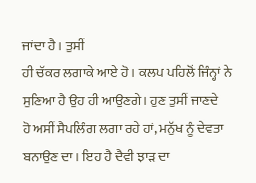ਜਾਂਦਾ ਹੈ। ਤੁਸੀਂ
ਹੀ ਚੱਕਰ ਲਗਾਕੇ ਆਏ ਹੋ। ਕਲਪ ਪਹਿਲੋਂ ਜਿੰਨ੍ਹਾਂ ਨੇ ਸੁਣਿਆ ਹੈ ਉਹ ਹੀ ਆਉਣਗੇ। ਹੁਣ ਤੁਸੀਂ ਜਾਣਦੇ
ਹੋ ਅਸੀਂ ਸੈਪਲਿੰਗ ਲਗਾ ਰਹੇ ਹਾਂ, ਮਨੁੱਖ ਨੂੰ ਦੇਵਤਾ ਬਨਾਉਣ ਦਾ। ਇਹ ਹੈ ਦੈਵੀ ਝਾੜ ਦਾ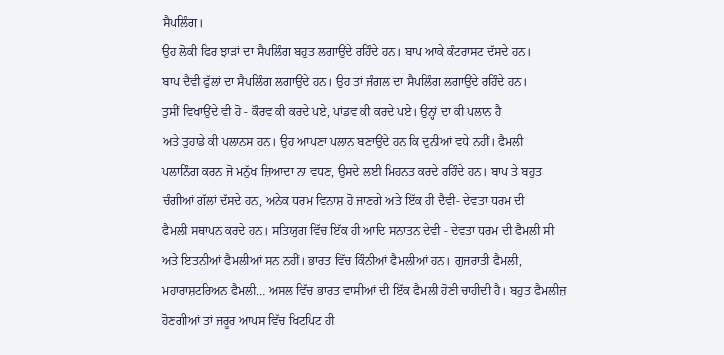ਸੈਪਲਿੰਗ।
ਉਹ ਲੋਕੀ ਫਿਰ ਝਾੜਾਂ ਦਾ ਸੈਪਲਿੰਗ ਬਹੁਤ ਲਗਾਉਂਦੇ ਰਹਿੰਦੇ ਹਨ। ਬਾਪ ਆਕੇ ਕੰਟਰਾਸਟ ਦੱਸਦੇ ਹਨ।
ਬਾਪ ਦੈਵੀ ਫੁੱਲਾਂ ਦਾ ਸੈਪਲਿੰਗ ਲਗਾਉਂਦੇ ਹਨ। ਉਹ ਤਾਂ ਜੰਗਲ ਦਾ ਸੈਪਲਿੰਗ ਲਗਾਉਂਦੇ ਰਹਿੰਦੇ ਹਨ।
ਤੁਸੀਂ ਵਿਖਾਉਂਦੇ ਵੀ ਹੋ - ਕੌਰਵ ਕੀ ਕਰਦੇ ਪਏ, ਪਾਂਡਵ ਕੀ ਕਰਦੇ ਪਏ। ਉਨ੍ਹਾਂ ਦਾ ਕੀ ਪਲਾਨ ਹੈ
ਅਤੇ ਤੁਹਾਡੇ ਕੀ ਪਲਾਨਸ ਹਨ। ਉਹ ਆਪਣਾ ਪਲਾਨ ਬਣਾਉਂਦੇ ਹਨ ਕਿ ਦੁਨੀਆਂ ਵਧੇ ਨਹੀਂ। ਫੈਮਲੀ
ਪਲਾਨਿੰਗ ਕਰਨ ਜੋ ਮਨੁੱਖ ਜ਼ਿਆਦਾ ਨਾ ਵਧਣ, ਉਸਦੇ ਲਈ ਮਿਹਨਤ ਕਰਦੇ ਰਹਿੰਦੇ ਹਨ। ਬਾਪ ਤੇ ਬਹੁਤ
ਚੰਗੀਆਂ ਗੱਲਾਂ ਦੱਸਦੇ ਹਨ, ਅਨੇਕ ਧਰਮ ਵਿਨਾਸ਼ ਹੋ ਜਾਣਗੇ ਅਤੇ ਇੱਕ ਹੀ ਦੈਵੀ- ਦੇਵਤਾ ਧਰਮ ਦੀ
ਫੈਮਲੀ ਸਥਾਪਨ ਕਰਦੇ ਹਨ। ਸਤਿਯੁਗ ਵਿੱਚ ਇੱਕ ਹੀ ਆਦਿ ਸਨਾਤਨ ਦੇਵੀ - ਦੇਵਤਾ ਧਰਮ ਦੀ ਫੈਮਲੀ ਸੀ
ਅਤੇ ਇਤਨੀਆਂ ਫੈਮਲੀਆਂ ਸਨ ਨਹੀਂ। ਭਾਰਤ ਵਿੱਚ ਕਿੰਨੀਆਂ ਫੈਮਲੀਆਂ ਹਨ। ਗੁਜਰਾਤੀ ਫੈਮਲੀ,
ਮਹਾਰਾਸ਼ਟਰਿਅਨ ਫੈਮਲੀ… ਅਸਲ ਵਿੱਚ ਭਾਰਤ ਵਾਸੀਆਂ ਦੀ ਇੱਕ ਫੈਮਲੀ ਹੋਣੀ ਚਾਹੀਦੀ ਹੈ। ਬਹੁਤ ਫੈਮਲੀਜ਼
ਹੋਣਗੀਆਂ ਤਾਂ ਜਰੂਰ ਆਪਸ ਵਿੱਚ ਖਿਟਪਿਟ ਹੀ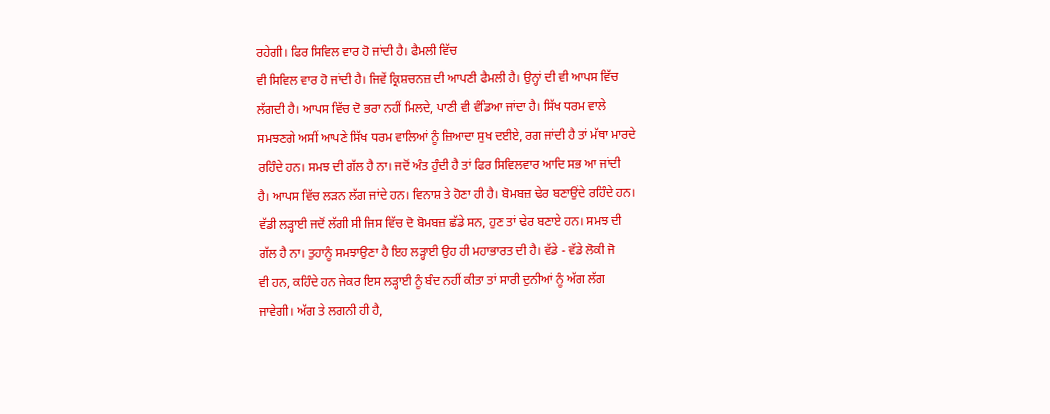ਰਹੇਗੀ। ਫਿਰ ਸਿਵਿਲ ਵਾਰ ਹੋ ਜਾਂਦੀ ਹੈ। ਫੈਮਲੀ ਵਿੱਚ
ਵੀ ਸਿਵਿਲ ਵਾਰ ਹੋ ਜਾਂਦੀ ਹੈ। ਜਿਵੇਂ ਕ੍ਰਿਸ਼ਚਨਜ਼ ਦੀ ਆਪਣੀ ਫੈਮਲੀ ਹੈ। ਉਨ੍ਹਾਂ ਦੀ ਵੀ ਆਪਸ ਵਿੱਚ
ਲੱਗਦੀ ਹੈ। ਆਪਸ ਵਿੱਚ ਦੋ ਭਰਾ ਨਹੀਂ ਮਿਲਦੇ, ਪਾਣੀ ਵੀ ਵੰਡਿਆ ਜਾਂਦਾ ਹੈ। ਸਿੱਖ ਧਰਮ ਵਾਲੇ
ਸਮਝਣਗੇ ਅਸੀਂ ਆਪਣੇ ਸਿੱਖ ਧਰਮ ਵਾਲਿਆਂ ਨੂੰ ਜ਼ਿਆਦਾ ਸੁਖ ਦਈਏ, ਰਗ ਜਾਂਦੀ ਹੈ ਤਾਂ ਮੱਥਾ ਮਾਰਦੇ
ਰਹਿੰਦੇ ਹਨ। ਸਮਝ ਦੀ ਗੱਲ ਹੈ ਨਾ। ਜਦੋਂ ਅੰਤ ਹੁੰਦੀ ਹੈ ਤਾਂ ਫਿਰ ਸਿਵਿਲਵਾਰ ਆਦਿ ਸਭ ਆ ਜਾਂਦੀ
ਹੈ। ਆਪਸ ਵਿੱਚ ਲੜਨ ਲੱਗ ਜਾਂਦੇ ਹਨ। ਵਿਨਾਸ਼ ਤੇ ਹੋਣਾ ਹੀ ਹੈ। ਬੋਮਬਜ਼ ਢੇਰ ਬਣਾਉਂਦੇ ਰਹਿੰਦੇ ਹਨ।
ਵੱਡੀ ਲੜ੍ਹਾਈ ਜਦੋਂ ਲੱਗੀ ਸੀ ਜਿਸ ਵਿੱਚ ਦੋ ਬੋਮਬਜ਼ ਛੱਡੇ ਸਨ, ਹੁਣ ਤਾਂ ਢੇਰ ਬਣਾਏ ਹਨ। ਸਮਝ ਦੀ
ਗੱਲ ਹੈ ਨਾ। ਤੁਹਾਨੂੰ ਸਮਝਾਉਣਾ ਹੈ ਇਹ ਲੜ੍ਹਾਈ ਉਹ ਹੀ ਮਹਾਭਾਰਤ ਦੀ ਹੈ। ਵੱਡੇ - ਵੱਡੇ ਲੋਕੀ ਜੋ
ਵੀ ਹਨ, ਕਹਿੰਦੇ ਹਨ ਜੇਕਰ ਇਸ ਲੜ੍ਹਾਈ ਨੂੰ ਬੰਦ ਨਹੀਂ ਕੀਤਾ ਤਾਂ ਸਾਰੀ ਦੁਨੀਆਂ ਨੂੰ ਅੱਗ ਲੱਗ
ਜਾਵੇਗੀ। ਅੱਗ ਤੇ ਲਗਨੀ ਹੀ ਹੈ,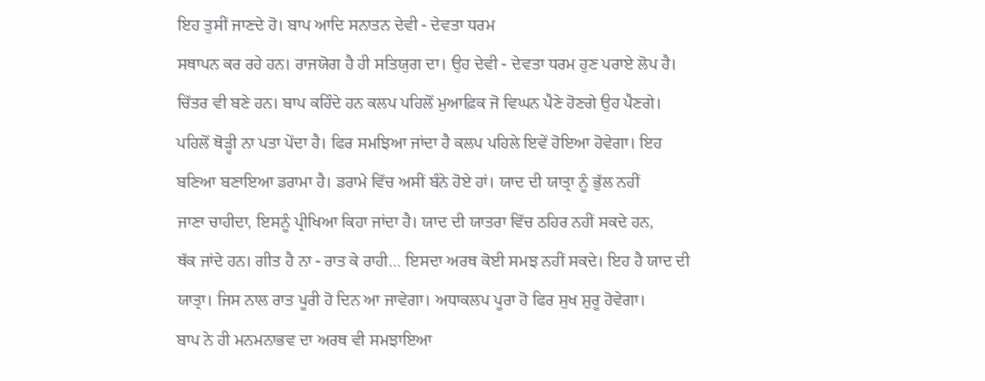ਇਹ ਤੁਸੀਂ ਜਾਣਦੇ ਹੋ। ਬਾਪ ਆਦਿ ਸਨਾਤਨ ਦੇਵੀ - ਦੇਵਤਾ ਧਰਮ
ਸਥਾਪਨ ਕਰ ਰਹੇ ਹਨ। ਰਾਜਯੋਗ ਹੈ ਹੀ ਸਤਿਯੁਗ ਦਾ। ਉਹ ਦੇਵੀ - ਦੇਵਤਾ ਧਰਮ ਹੁਣ ਪਰਾਏ ਲੋਪ ਹੈ।
ਚਿੱਤਰ ਵੀ ਬਣੇ ਹਨ। ਬਾਪ ਕਹਿੰਦੇ ਹਨ ਕਲਪ ਪਹਿਲੋਂ ਮੁਆਫ਼ਿਕ ਜੋ ਵਿਘਨ ਪੈਣੇ ਹੋਣਗੇ ਉਹ ਪੈਣਗੇ।
ਪਹਿਲੋਂ ਥੋੜ੍ਹੀ ਨਾ ਪਤਾ ਪੇਂਦਾ ਹੈ। ਫਿਰ ਸਮਝਿਆ ਜਾਂਦਾ ਹੈ ਕਲਪ ਪਹਿਲੇ ਇਵੇਂ ਹੋਇਆ ਹੋਵੇਗਾ। ਇਹ
ਬਣਿਆ ਬਣਾਇਆ ਡਰਾਮਾ ਹੈ। ਡਰਾਮੇ ਵਿੱਚ ਅਸੀਂ ਬੰਨੇ ਹੋਏ ਹਾਂ। ਯਾਦ ਦੀ ਯਾਤ੍ਰਾ ਨੂੰ ਭੁੱਲ ਨਹੀਂ
ਜਾਣਾ ਚਾਹੀਦਾ, ਇਸਨੂੰ ਪ੍ਰੀਖਿਆ ਕਿਹਾ ਜਾਂਦਾ ਹੈ। ਯਾਦ ਦੀ ਯਾਤਰਾ ਵਿੱਚ ਠਹਿਰ ਨਹੀਂ ਸਕਦੇ ਹਨ,
ਥੱਕ ਜਾਂਦੇ ਹਨ। ਗੀਤ ਹੈ ਨਾ - ਰਾਤ ਕੇ ਰਾਹੀ… ਇਸਦਾ ਅਰਥ ਕੋਈ ਸਮਝ ਨਹੀਂ ਸਕਦੇ। ਇਹ ਹੈ ਯਾਦ ਦੀ
ਯਾਤ੍ਰਾ। ਜਿਸ ਨਾਲ ਰਾਤ ਪੂਰੀ ਹੋ ਦਿਨ ਆ ਜਾਵੇਗਾ। ਅਧਾਕਲਪ ਪੂਰਾ ਹੋ ਫਿਰ ਸੁਖ ਸ਼ੁਰੂ ਹੋਵੇਗਾ।
ਬਾਪ ਨੇ ਹੀ ਮਨਮਨਾਭਵ ਦਾ ਅਰਥ ਵੀ ਸਮਝਾਇਆ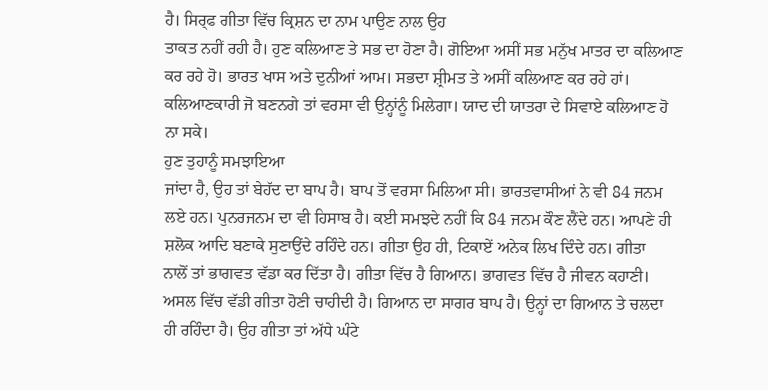ਹੈ। ਸਿਰ੍ਫ ਗੀਤਾ ਵਿੱਚ ਕ੍ਰਿਸ਼ਨ ਦਾ ਨਾਮ ਪਾਉਣ ਨਾਲ ਉਹ
ਤਾਕਤ ਨਹੀਂ ਰਹੀ ਹੈ। ਹੁਣ ਕਲਿਆਣ ਤੇ ਸਭ ਦਾ ਹੋਣਾ ਹੈ। ਗੋਇਆ ਅਸੀਂ ਸਭ ਮਨੁੱਖ ਮਾਤਰ ਦਾ ਕਲਿਆਣ
ਕਰ ਰਹੇ ਹੋ। ਭਾਰਤ ਖਾਸ ਅਤੇ ਦੁਨੀਆਂ ਆਮ। ਸਭਦਾ ਸ਼੍ਰੀਮਤ ਤੇ ਅਸੀਂ ਕਲਿਆਣ ਕਰ ਰਹੇ ਹਾਂ।
ਕਲਿਆਣਕਾਰੀ ਜੋ ਬਣਨਗੇ ਤਾਂ ਵਰਸਾ ਵੀ ਉਨ੍ਹਾਂਨੂੰ ਮਿਲੇਗਾ। ਯਾਦ ਦੀ ਯਾਤਰਾ ਦੇ ਸਿਵਾਏ ਕਲਿਆਣ ਹੋ
ਨਾ ਸਕੇ।
ਹੁਣ ਤੁਹਾਨੂੰ ਸਮਝਾਇਆ
ਜਾਂਦਾ ਹੈ, ਉਹ ਤਾਂ ਬੇਹੱਦ ਦਾ ਬਾਪ ਹੈ। ਬਾਪ ਤੋਂ ਵਰਸਾ ਮਿਲਿਆ ਸੀ। ਭਾਰਤਵਾਸੀਆਂ ਨੇ ਵੀ 84 ਜਨਮ
ਲਏ ਹਨ। ਪੁਨਰਜਨਮ ਦਾ ਵੀ ਹਿਸਾਬ ਹੈ। ਕਈ ਸਮਝਦੇ ਨਹੀਂ ਕਿ 84 ਜਨਮ ਕੌਣ ਲੈਂਦੇ ਹਨ। ਆਪਣੇ ਹੀ
ਸ਼ਲੋਕ ਆਦਿ ਬਣਾਕੇ ਸੁਣਾਉਂਦੇ ਰਹਿੰਦੇ ਹਨ। ਗੀਤਾ ਉਹ ਹੀ, ਟਿਕਾਏਂ ਅਨੇਕ ਲਿਖ ਦਿੰਦੇ ਹਨ। ਗੀਤਾ
ਨਾਲੋਂ ਤਾਂ ਭਾਗਵਤ ਵੱਡਾ ਕਰ ਦਿੱਤਾ ਹੈ। ਗੀਤਾ ਵਿੱਚ ਹੈ ਗਿਆਨ। ਭਾਗਵਤ ਵਿੱਚ ਹੈ ਜੀਵਨ ਕਹਾਣੀ।
ਅਸਲ ਵਿੱਚ ਵੱਡੀ ਗੀਤਾ ਹੋਣੀ ਚਾਹੀਦੀ ਹੈ। ਗਿਆਨ ਦਾ ਸਾਗਰ ਬਾਪ ਹੈ। ਉਨ੍ਹਾਂ ਦਾ ਗਿਆਨ ਤੇ ਚਲਦਾ
ਹੀ ਰਹਿੰਦਾ ਹੈ। ਉਹ ਗੀਤਾ ਤਾਂ ਅੱਧੇ ਘੰਟੇ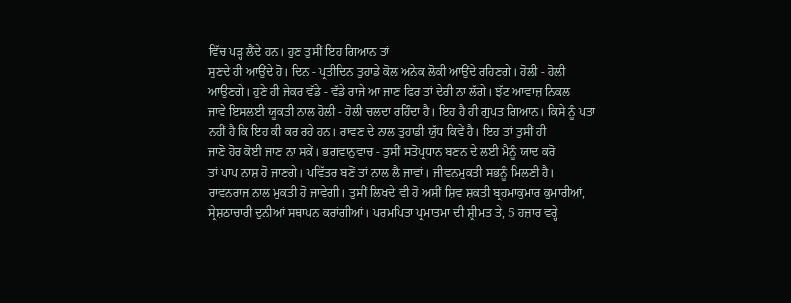ਵਿੱਚ ਪੜ੍ਹ ਲੈਂਦੇ ਹਨ। ਹੁਣ ਤੁਸੀਂ ਇਹ ਗਿਆਨ ਤਾਂ
ਸੁਣਦੇ ਹੀ ਆਉਂਦੇ ਹੋ। ਦਿਨ - ਪ੍ਰਤੀਦਿਨ ਤੁਹਾਡੇ ਕੋਲ ਅਨੇਕ ਲੋਕੀ ਆਉਂਦੇ ਰਹਿਣਗੇ। ਹੋਲੀ - ਹੋਲੀ
ਆਉਣਗੇ। ਹੁਣੇ ਹੀ ਜੇਕਰ ਵੱਡੇ - ਵੱਡੇ ਰਾਜੇ ਆ ਜਾਣ ਫਿਰ ਤਾਂ ਦੇਰੀ ਨਾ ਲੱਗੇ। ਝੱਟ ਆਵਾਜ਼ ਨਿਕਲ
ਜਾਵੇ ਇਸਲਈ ਯੂਕਤੀ ਨਾਲ ਹੋਲੀ - ਹੋਲੀ ਚਲਦਾ ਰਹਿੰਦਾ ਹੈ। ਇਹ ਹੈ ਹੀ ਗੁਪਤ ਗਿਆਨ। ਕਿਸੇ ਨੂੰ ਪਤਾ
ਨਹੀਂ ਹੈ ਕਿ ਇਹ ਕੀ ਕਰ ਰਹੇ ਹਨ। ਰਾਵਣ ਦੇ ਨਾਲ ਤੁਹਾਡੀ ਯੁੱਧ ਕਿਵੇਂ ਹੈ। ਇਹ ਤਾਂ ਤੁਸੀਂ ਹੀ
ਜਾਣੋ ਹੋਰ ਕੋਈ ਜਾਣ ਨਾ ਸਕੇਂ। ਭਗਵਾਨੁਵਾਚ - ਤੁਸੀਂ ਸਤੋਪ੍ਰਧਾਨ ਬਣਨ ਦੇ ਲਈ ਮੈਨੂੰ ਯਾਦ ਕਰੋ
ਤਾਂ ਪਾਪ ਨਾਸ਼ ਹੋ ਜਾਣਗੇ। ਪਵਿੱਤਰ ਬਣੋਂ ਤਾਂ ਨਾਲ ਲੈ ਜਾਵਾਂ। ਜੀਵਨਮੁਕਤੀ ਸਭਨੂੰ ਮਿਲਣੀ ਹੈ।
ਰਾਵਨਰਾਜ ਨਾਲ ਮੁਕਤੀ ਹੋ ਜਾਵੇਗੀ। ਤੁਸੀਂ ਲਿਖਦੇ ਵੀ ਹੋ ਅਸੀਂ ਸ਼ਿਵ ਸ਼ਕਤੀ ਬ੍ਰਹਮਾਕੁਮਾਰ ਕੁਮਾਰੀਆਂ,
ਸ੍ਰੇਸ਼ਠਾਚਾਰੀ ਦੁਨੀਆਂ ਸਥਾਪਨ ਕਰਾਂਗੀਆਂ। ਪਰਮਪਿਤਾ ਪ੍ਰਮਾਤਮਾ ਦੀ ਸ਼੍ਰੀਮਤ ਤੇ, 5 ਹਜ਼ਾਰ ਵਰ੍ਹੇ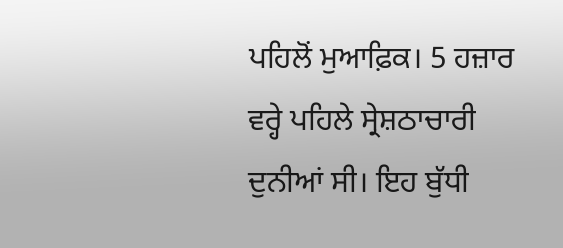ਪਹਿਲੋਂ ਮੁਆਫ਼ਿਕ। 5 ਹਜ਼ਾਰ ਵਰ੍ਹੇ ਪਹਿਲੇ ਸ੍ਰੇਸ਼ਠਾਚਾਰੀ ਦੁਨੀਆਂ ਸੀ। ਇਹ ਬੁੱਧੀ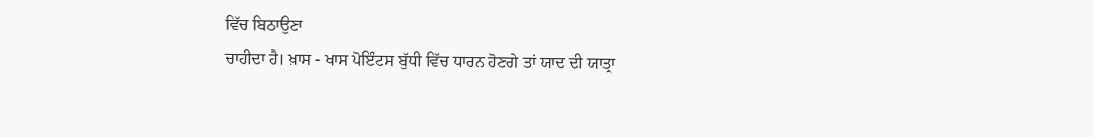ਵਿੱਚ ਬਿਠਾਉਣਾ
ਚਾਹੀਦਾ ਹੈ। ਖ਼ਾਸ - ਖਾਸ ਪੋਇੰਟਸ ਬੁੱਧੀ ਵਿੱਚ ਧਾਰਨ ਹੋਣਗੇ ਤਾਂ ਯਾਦ ਦੀ ਯਾਤ੍ਰਾ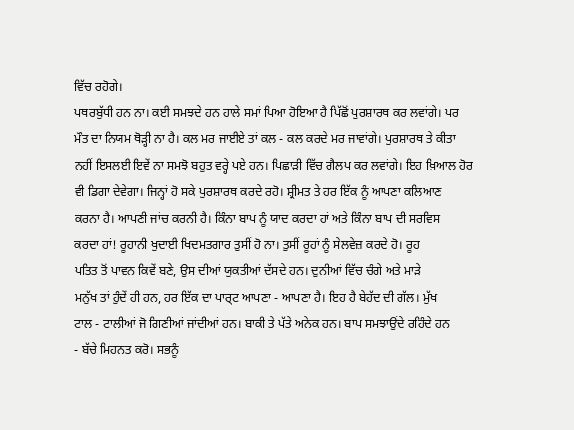ਵਿੱਚ ਰਹੋਗੇ।
ਪਥਰਬੁੱਧੀ ਹਨ ਨਾ। ਕਈ ਸਮਝਦੇ ਹਨ ਹਾਲੇ ਸਮਾਂ ਪਿਆ ਹੋਇਆ ਹੈ ਪਿੱਛੋਂ ਪੁਰਸ਼ਾਰਥ ਕਰ ਲਵਾਂਗੇ। ਪਰ
ਮੌਤ ਦਾ ਨਿਯਮ ਥੋੜ੍ਹੀ ਨਾ ਹੈ। ਕਲ ਮਰ ਜਾਈਏ ਤਾਂ ਕਲ - ਕਲ ਕਰਦੇ ਮਰ ਜਾਵਾਂਗੇ। ਪੁਰਸ਼ਾਰਥ ਤੇ ਕੀਤਾ
ਨਹੀਂ ਇਸਲਈ ਇਵੇਂ ਨਾ ਸਮਝੋ ਬਹੁਤ ਵਰ੍ਹੇ ਪਏ ਹਨ। ਪਿਛਾੜੀ ਵਿੱਚ ਗੈਲਪ ਕਰ ਲਵਾਂਗੇ। ਇਹ ਖ਼ਿਆਲ ਹੋਰ
ਵੀ ਡਿਗਾ ਦੇਵੇਗਾ। ਜਿਨ੍ਹਾਂ ਹੋ ਸਕੇ ਪੁਰਸ਼ਾਰਥ ਕਰਦੇ ਰਹੋ। ਸ਼੍ਰੀਮਤ ਤੇ ਹਰ ਇੱਕ ਨੂੰ ਆਪਣਾ ਕਲਿਆਣ
ਕਰਨਾ ਹੈ। ਆਪਣੀ ਜਾਂਚ ਕਰਨੀ ਹੈ। ਕਿੰਨਾ ਬਾਪ ਨੂੰ ਯਾਦ ਕਰਦਾ ਹਾਂ ਅਤੇ ਕਿੰਨਾ ਬਾਪ ਦੀ ਸਰਵਿਸ
ਕਰਦਾ ਹਾਂ! ਰੂਹਾਨੀ ਖੁਦਾਈ ਖਿਦਮਤਗਾਰ ਤੁਸੀਂ ਹੋ ਨਾ। ਤੁਸੀਂ ਰੂਹਾਂ ਨੂੰ ਸੇਲਵੇਜ਼ ਕਰਦੇ ਹੋ। ਰੂਹ
ਪਤਿਤ ਤੋਂ ਪਾਵਨ ਕਿਵੇਂ ਬਣੇ, ਉਸ ਦੀਆਂ ਯੁਕਤੀਆਂ ਦੱਸਦੇ ਹਨ। ਦੁਨੀਆਂ ਵਿੱਚ ਚੰਗੇ ਅਤੇ ਮਾੜੇ
ਮਨੁੱਖ ਤਾਂ ਹੁੰਦੇਂ ਹੀ ਹਨ, ਹਰ ਇੱਕ ਦਾ ਪਾਰ੍ਟ ਆਪਣਾ - ਆਪਣਾ ਹੈ। ਇਹ ਹੈ ਬੇਹੱਦ ਦੀ ਗੱਲ। ਮੁੱਖ
ਟਾਲ - ਟਾਲੀਆਂ ਜੋ ਗਿਣੀਆਂ ਜਾਂਦੀਆਂ ਹਨ। ਬਾਕੀ ਤੇ ਪੱਤੇ ਅਨੇਕ ਹਨ। ਬਾਪ ਸਮਝਾਉਂਦੇ ਰਹਿੰਦੇ ਹਨ
- ਬੱਚੇ ਮਿਹਨਤ ਕਰੋ। ਸਭਨੂੰ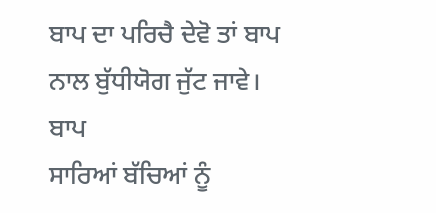ਬਾਪ ਦਾ ਪਰਿਚੈ ਦੇਵੋ ਤਾਂ ਬਾਪ ਨਾਲ ਬੁੱਧੀਯੋਗ ਜੁੱਟ ਜਾਵੇ। ਬਾਪ
ਸਾਰਿਆਂ ਬੱਚਿਆਂ ਨੂੰ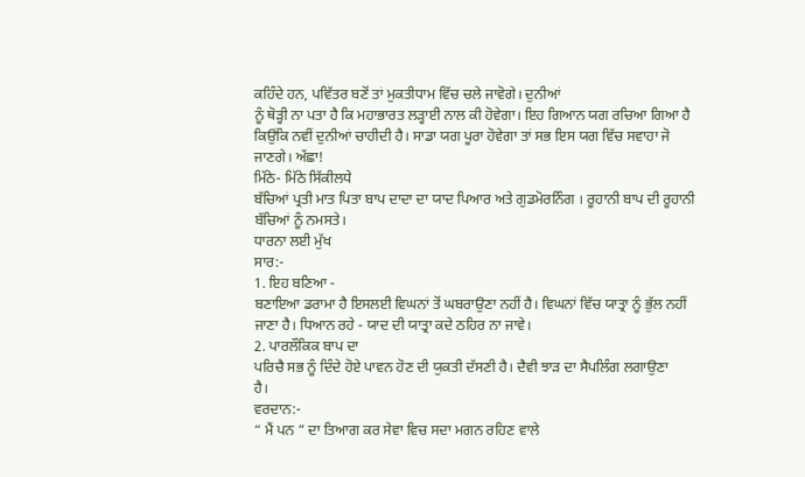ਕਹਿੰਦੇ ਹਨ, ਪਵਿੱਤਰ ਬਣੋਂ ਤਾਂ ਮੁਕਤੀਧਾਮ ਵਿੱਚ ਚਲੇ ਜਾਵੋਗੇ। ਦੁਨੀਆਂ
ਨੂੰ ਥੋੜ੍ਹੀ ਨਾ ਪਤਾ ਹੈ ਕਿ ਮਹਾਭਾਰਤ ਲੜ੍ਹਾਈ ਨਾਲ ਕੀ ਹੋਵੇਗਾ। ਇਹ ਗਿਆਨ ਯਗ ਰਚਿਆ ਗਿਆ ਹੈ
ਕਿਉਂਕਿ ਨਵੀਂ ਦੁਨੀਆਂ ਚਾਹੀਦੀ ਹੈ। ਸਾਡਾ ਯਗ ਪੂਰਾ ਹੋਵੇਗਾ ਤਾਂ ਸਭ ਇਸ ਯਗ ਵਿੱਚ ਸਵਾਹਾ ਜੋ
ਜਾਣਗੇ। ਅੱਛਾ!
ਮਿੱਠੇ- ਮਿੱਠੇ ਸਿੱਕੀਲਧੇ
ਬੱਚਿਆਂ ਪ੍ਰਤੀ ਮਾਤ ਪਿਤਾ ਬਾਪ ਦਾਦਾ ਦਾ ਯਾਦ ਪਿਆਰ ਅਤੇ ਗੁਡਮੋਰਨਿੰਗ । ਰੂਹਾਨੀ ਬਾਪ ਦੀ ਰੂਹਾਨੀ
ਬੱਚਿਆਂ ਨੂੰ ਨਮਸਤੇ।
ਧਾਰਨਾ ਲਈ ਮੁੱਖ
ਸਾਰ:-
1. ਇਹ ਬਣਿਆ -
ਬਣਾਇਆ ਡਰਾਮਾ ਹੈ ਇਸਲਈ ਵਿਘਨਾਂ ਤੋਂ ਘਬਰਾਉਣਾ ਨਹੀਂ ਹੈ। ਵਿਘਨਾਂ ਵਿੱਚ ਯਾਤ੍ਰਾ ਨੂੰ ਭੁੱਲ ਨਹੀਂ
ਜਾਣਾ ਹੈ। ਧਿਆਨ ਰਹੇ - ਯਾਦ ਦੀ ਯਾਤ੍ਰਾ ਕਦੇ ਠਹਿਰ ਨਾ ਜਾਵੇ।
2. ਪਾਰਲੌਕਿਕ ਬਾਪ ਦਾ
ਪਰਿਚੈ ਸਭ ਨੂੰ ਦਿੰਦੇ ਹੋਏ ਪਾਵਨ ਹੋਣ ਦੀ ਯੁਕਤੀ ਦੱਸਣੀ ਹੈ। ਦੈਵੀ ਝਾੜ ਦਾ ਸੈਪਲਿੰਗ ਲਗਾਉਣਾ
ਹੈ।
ਵਰਦਾਨ:-
“ ਮੈਂ ਪਨ ” ਦਾ ਤਿਆਗ ਕਰ ਸੇਵਾ ਵਿਚ ਸਦਾ ਮਗਨ ਰਹਿਣ ਵਾਲੇ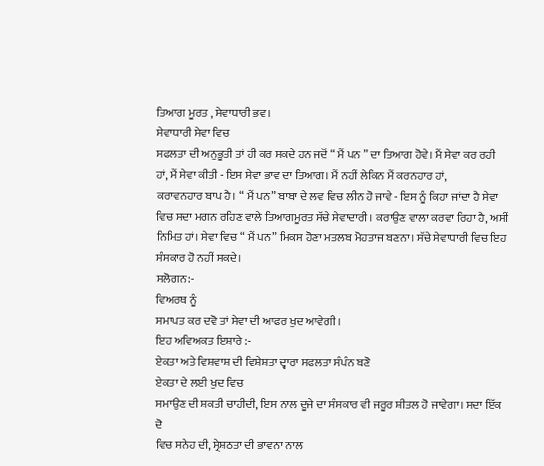ਤਿਆਗ ਮੂਰਤ , ਸੇਵਾਧਾਰੀ ਭਵ।
ਸੇਵਾਧਾਰੀ ਸੇਵਾ ਵਿਚ
ਸਫਲਤਾ ਦੀ ਅਨੁਭੂਤੀ ਤਾਂ ਹੀ ਕਰ ਸਕਦੇ ਹਨ ਜਦੋਂ “ ਮੈਂ ਪਨ ” ਦਾ ਤਿਆਗ ਹੋਵੇ। ਮੈਂ ਸੇਵਾ ਕਰ ਰਹੀ
ਹਾਂ, ਮੈਂ ਸੇਵਾ ਕੀਤੀ - ਇਸ ਸੇਵਾ ਭਾਵ ਦਾ ਤਿਆਗ। ਮੈਂ ਨਹੀਂ ਲੇਕਿਨ ਮੈਂ ਕਰਨਹਾਰ ਹਾਂ,
ਕਰਾਵਨਹਾਰ ਬਾਪ ਹੈ। “ ਮੈਂ ਪਨ” ਬਾਬਾ ਦੇ ਲਵ ਵਿਚ ਲੀਨ ਹੋ ਜਾਵੇ - ਇਸ ਨੂੰ ਕਿਹਾ ਜਾਂਦਾ ਹੈ ਸੇਵਾ
ਵਿਚ ਸਦਾ ਮਗਨ ਰਹਿਣ ਵਾਲੇ ਤਿਆਗਮੂਰਤ ਸੱਚੇ ਸੇਵਾਦਾਰੀ। ਕਰਾਉਣ ਵਾਲਾ ਕਰਵਾ ਰਿਹਾ ਹੈ, ਅਸੀਂ
ਨਿਮਿਤ ਹਾਂ। ਸੇਵਾ ਵਿਚ “ ਮੈਂ ਪਨ” ਮਿਕਸ ਹੋਣਾ ਮਤਲਬ ਮੋਹਤਾਜ ਬਣਨਾ। ਸੱਚੇ ਸੇਵਾਧਾਰੀ ਵਿਚ ਇਹ
ਸੰਸਕਾਰ ਹੋ ਨਹੀਂ ਸਕਦੇ।
ਸਲੋਗਨ:-
ਵਿਅਰਥ ਨੂੰ
ਸਮਾਪਤ ਕਰ ਦਵੋ ਤਾਂ ਸੇਵਾ ਦੀ ਆਫਰ ਖੁਦ ਆਵੇਗੀ।
ਇਹ ਅਵਿਅਕਤ ਇਸ਼ਾਰੇ :-
ਏਕਤਾ ਅਤੇ ਵਿਸ਼ਵਾਸ਼ ਦੀ ਵਿਸ਼ੇਸ਼ਤਾ ਦ੍ਵਾਰਾ ਸਫਲਤਾ ਸੰਪੰਨ ਬਣੋ
ਏਕਤਾ ਦੇ ਲਈ ਖੁਦ ਵਿਚ
ਸਮਾਉਣ ਦੀ ਸ਼ਕਤੀ ਚਾਹੀਦੀ, ਇਸ ਨਾਲ ਦੂਜੇ ਦਾ ਸੰਸਕਾਰ ਵੀ ਜਰੂਰ ਸ਼ੀਤਲ ਹੋ ਜਾਵੇਗਾ। ਸਦਾ ਇੱਕ ਦੋ
ਵਿਚ ਸਨੇਹ ਦੀ, ਸ੍ਰੇਸ਼ਠਤਾ ਦੀ ਭਾਵਨਾ ਨਾਲ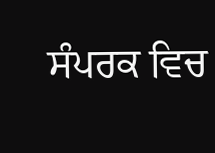ਸੰਪਰਕ ਵਿਚ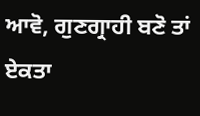ਆਵੋ, ਗੁਣਗ੍ਰਾਹੀ ਬਣੋ ਤਾਂ ਏਕਤਾ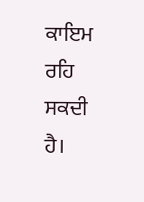ਕਾਇਮ
ਰਹਿ ਸਕਦੀ ਹੈ।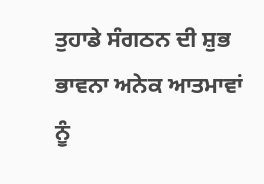ਤੁਹਾਡੇ ਸੰਗਠਨ ਦੀ ਸ਼ੁਭ ਭਾਵਨਾ ਅਨੇਕ ਆਤਮਾਵਾਂ ਨੂੰ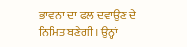ਭਾਵਨਾ ਦਾ ਫਲ ਦਵਾਉਣ ਦੇ
ਨਿਮਿਤ ਬਣੇਗੀ। ਉਨ੍ਹਾਂ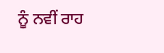ਨੂੰ ਨਵੀਂ ਰਾਹ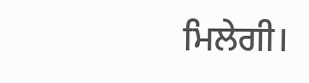ਮਿਲੇਗੀ।